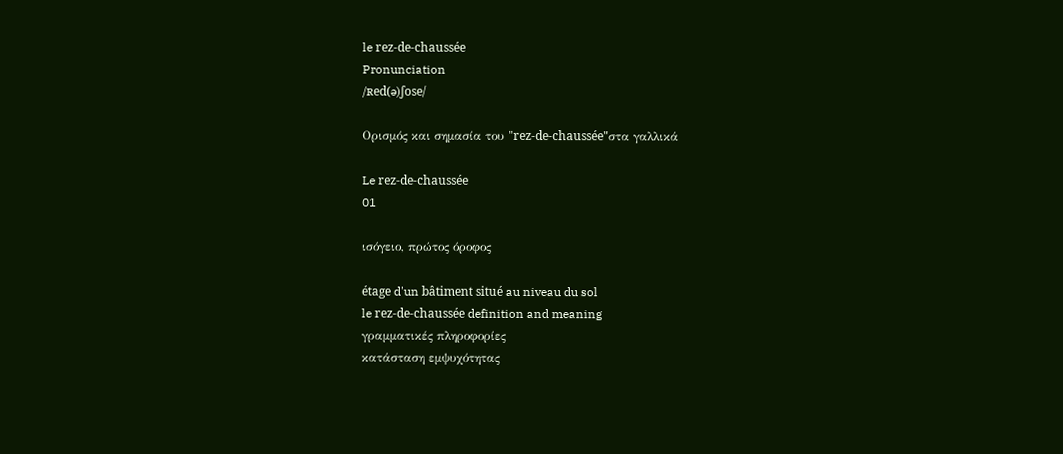le rez-de-chaussée
Pronunciation
/ʀed(ə)ʃose/

Ορισμός και σημασία του "rez-de-chaussée"στα γαλλικά

Le rez-de-chaussée
01

ισόγειο, πρώτος όροφος

étage d'un bâtiment situé au niveau du sol
le rez-de-chaussée definition and meaning
γραμματικές πληροφορίες
κατάσταση εμψυχότητας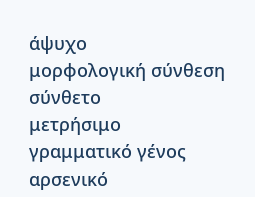άψυχο
μορφολογική σύνθεση
σύνθετο
μετρήσιμο
γραμματικό γένος
αρσενικό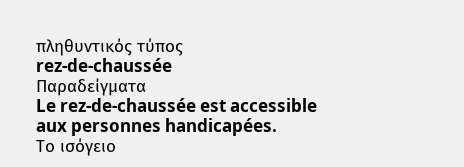πληθυντικός τύπος
rez-de-chaussée
Παραδείγματα
Le rez-de-chaussée est accessible aux personnes handicapées.
Το ισόγειο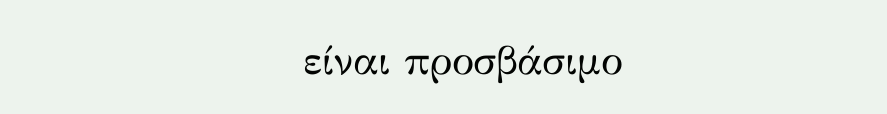είναι προσβάσιμο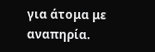για άτομα με αναπηρία.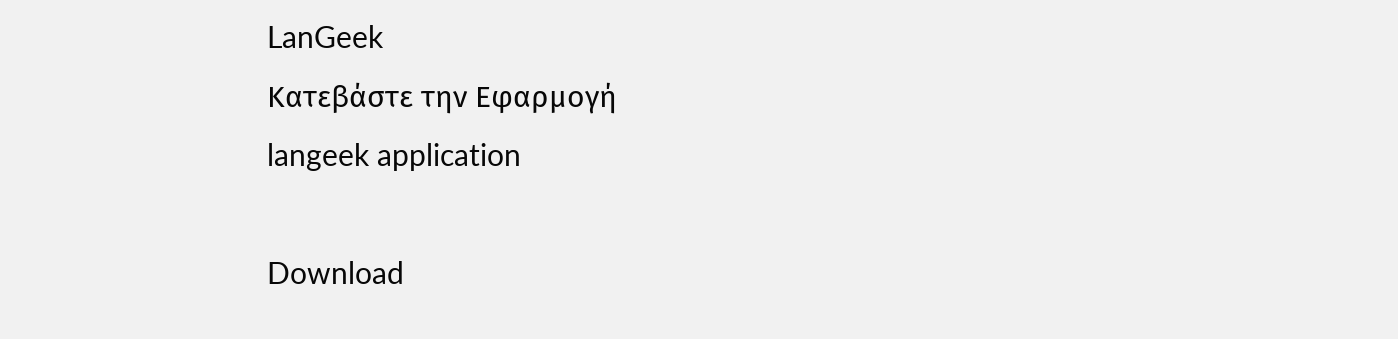LanGeek
Κατεβάστε την Εφαρμογή
langeek application

Download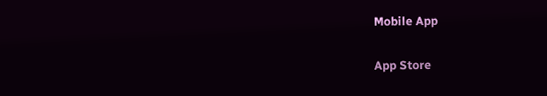Mobile App

App Store